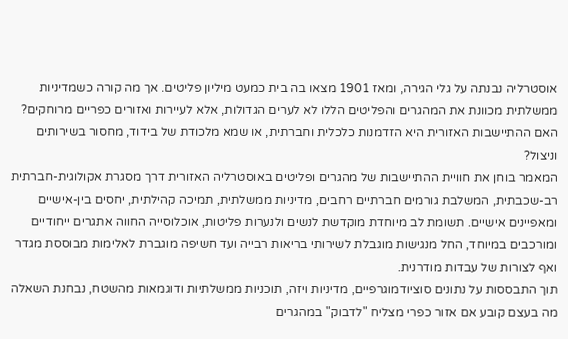אוסטרליה נבנתה על גלי הגירה, ומאז 1901 מצאו בה בית כמעט מיליון פליטים. אך מה קורה כשמדיניות ממשלתית מכוונת את המהגרים והפליטים הללו לא לערים הגדולות, אלא לעיירות ואזורים כפריים מרוחקים? האם ההתיישבות האזורית היא הזדמנות כלכלית וחברתית, או שמא מלכודת של בידוד, מחסור בשירותים וניצול?
המאמר בוחן את חוויית ההתיישבות של מהגרים ופליטים באוסטרליה האזורית דרך מסגרת אקולוגית-חברתית רב-שכבתית, המשלבת גורמים חברתיים רחבים, מדיניות ממשלתית, תמיכה קהילתית, יחסים בין-אישיים ומאפיינים אישיים. תשומת לב מיוחדת מוקדשת לנשים ולנערות פליטות, אוכלוסייה החווה אתגרים ייחודיים ומורכבים במיוחד, החל מנגישות מוגבלת לשירותי בריאות רבייה ועד חשיפה מוגברת לאלימות מבוססת מגדר ואף לצורות של עבדות מודרנית.
תוך התבססות על נתונים סוציודמוגרפיים, מדיניות ויזה, תוכניות ממשלתיות ודוגמאות מהשטח, נבחנת השאלה מה בעצם קובע אם אזור כפרי מצליח "לדבוק" במהגרים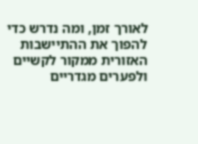לאורך זמן, ומה נדרש כדי להפוך את ההתיישבות האזורית ממקור לקשיים ולפערים מגדריים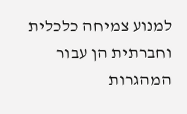למנוע צמיחה כלכלית וחברתית הן עבור המהגרות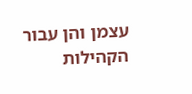עצמן והן עבור הקהילות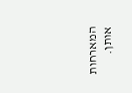המארחות אותן.